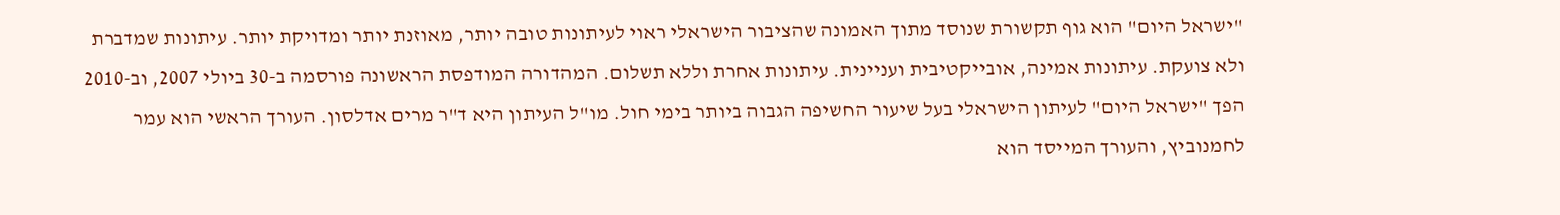"ישראל היום" הוא גוף תקשורת שנוסד מתוך האמונה שהציבור הישראלי ראוי לעיתונות טובה יותר, מאוזנת יותר ומדויקת יותר. עיתונות שמדברת ולא צועקת. עיתונות אמינה, אובייקטיבית ועניינית. עיתונות אחרת וללא תשלום. המהדורה המודפסת הראשונה פורסמה ב-30 ביולי 2007, וב-2010 הפך "ישראל היום" לעיתון הישראלי בעל שיעור החשיפה הגבוה ביותר בימי חול. מו"ל העיתון היא ד"ר מרים אדלסון. העורך הראשי הוא עמר לחמנוביץ, והעורך המייסד הוא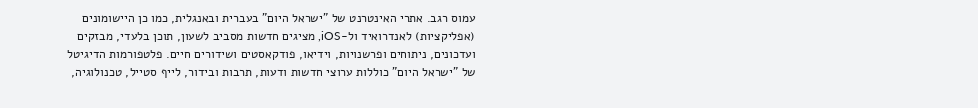עמוס רגב. אתרי האינטרנט של "ישראל היום" בעברית ובאנגלית, כמו כן היישומונים (אפליקציות) לאנדרואיד ול-iOS, מציגים חדשות מסביב לשעון, תוכן בלעדי, מבזקים ועדכונים, ניתוחים ופרשנויות, וידיאו, פודקאסטים ושידורים חיים. פלטפורמות הדיגיטל של "ישראל היום" כוללות ערוצי חדשות ודעות, תרבות ובידור, לייף סטייל, טכנולוגיה,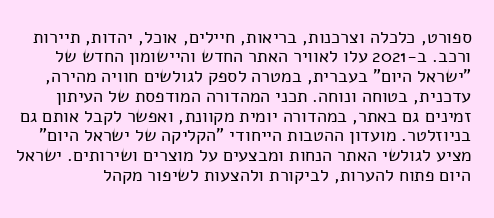ספורט, כלכלה וצרכנות, בריאות, חיילים, אוכל, יהדות, תיירות ורכב. ב-2021 עלו לאוויר האתר החדש והיישומון החדש של "ישראל היום" בעברית, במטרה לספק לגולשים חוויה מהירה, עדכנית, בטוחה ונוחה. תכני המהדורה המודפסת של העיתון זמינים גם באתר, במהדורה יומית מקוונת, ואפשר לקבל אותם גם בניוזלטר. מועדון ההטבות הייחודי "הקליקה של ישראל היום" מציע לגולשי האתר הנחות ומבצעים על מוצרים ושירותים. ישראל היום פתוח להערות, לביקורת ולהצעות לשיפור מקהל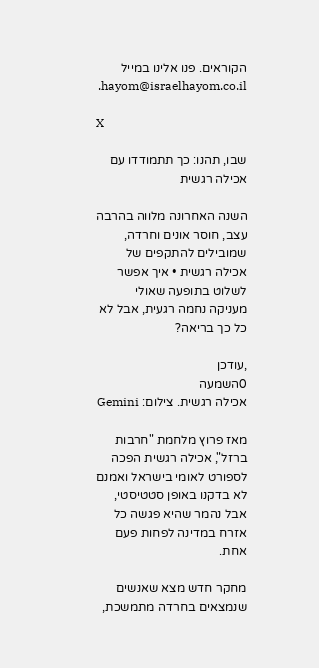הקוראים. פנו אלינו במייל hayom@israelhayom.co.il.

X

שבו, תהנו: כך תתמודדו עם אכילה רגשית

השנה האחרונה מלווה בהרבה עצב, חוסר אונים וחרדה, שמובילים להתקפים של אכילה רגשית • איך אפשר לשלוט בתופעה שאולי מעניקה נחמה רגעית, אבל לא כל כך בריאה?

,עודכן
0השמעה
אכילה רגשית. צילום: Gemini

מאז פרוץ מלחמת "חרבות ברזל", אכילה רגשית הפכה לספורט לאומי בישראל ואמנם לא בדקנו באופן סטטיסטי, אבל נהמר שהיא פגשה כל אזרח במדינה לפחות פעם אחת.

מחקר חדש מצא שאנשים שנמצאים בחרדה מתמשכת,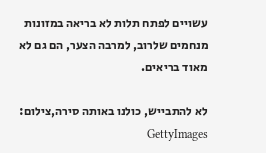עשויים לפתח תלות לא בריאה במזונות מנחמים שלרוב, למרבה הצער, הם גם לא מאוד בריאים.

לא להתבייש, כולנו באותה סירה,צילום: GettyImages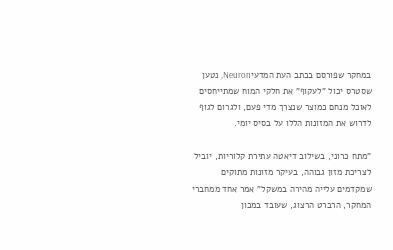במחקר שפורסם בכתב העת המדעיNeuron, נטען שסטרס יכול "לעקוף" את חלקי המוח שמתייחסים לאוכל מנחם כמוצר שנצרך מדי פעם, ולגרום לגוף לדרוש את המזונות הללו על בסיס יומי.

"מתח כרוני, בשילוב דיאטה עתירת קלוריות, יוביל לצריכת מזון גבוהה, בעיקר מזונות מתוקים שמקדמים עלייה מהירה במשקל" אמר אחד ממחברי המחקר, הרברט הרצוג, שעובד במכון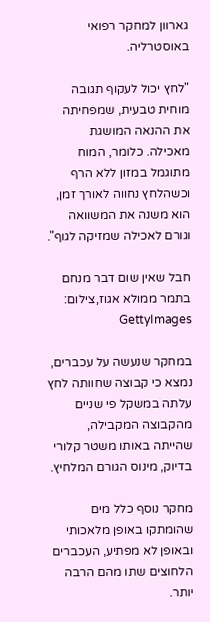גארוון למחקר רפואי באוסטרליה.

"לחץ יכול לעקוף תגובה מוחית טבעית, שמפחיתה את ההנאה המושגת מאכילה. כלומר, המוח מתוגמל במזון ללא הרף וכשהלחץ נחווה לאורך זמן, הוא משנה את המשוואה וגורם לאכילה שמזיקה לגוף".

חבל שאין שום דבר מנחם בתמר ממולא אגוז,צילום: GettyImages

במחקר שנעשה על עכברים, נמצא כי קבוצה שחוותה לחץ עלתה במשקל פי שניים מהקבוצה המקבילה, שהייתה באותו משטר קלורי בדיוק, מינוס הגורם המלחיץ.

מחקר נוסף כלל מים שהומתקו באופן מלאכותי ובאופן לא מפתיע, העכברים הלחוצים שתו מהם הרבה יותר.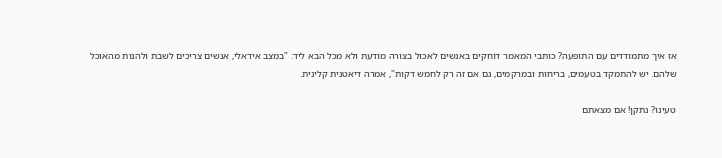אז איך מתמודדים עם התופעה? כותבי המאמר דוחקים באנשים לאכול בצורה מודעת ולא מכל הבא ליד: "במצב אידאלי, אנשים צריכים לשבת ולהנות מהאוכל שלהם. יש להתמקד בטעמים, בריחות ובמרקמים, גם אם זה רק לחמש דקות", אמרה דיאטנית קלינית.

טעינו? נתקן! אם מצאתם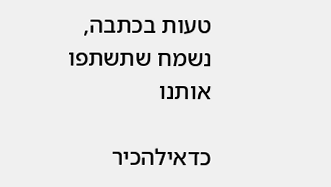טעות בכתבה, נשמח שתשתפו אותנו

כדאילהכיר